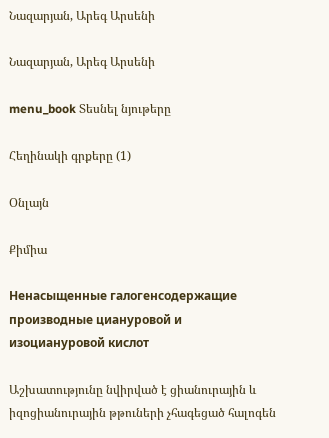Նազարյան, Արեգ Արսենի

Նազարյան, Արեգ Արսենի

menu_book Տեսնել նյութերը

Հեղինակի գրքերը (1)

Օնլայն

Քիմիա

Ненасыщенные галогенсодержащие производные циануровой и изоциануровой кислот

Աշխատությունը նվիրված է ցիանուրային և իզոցիանուրային թթուների չհագեցած հալոգեն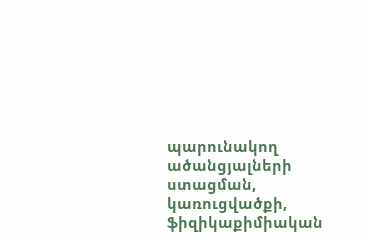պարունակող ածանցյալների ստացման, կառուցվածքի, ֆիզիկաքիմիական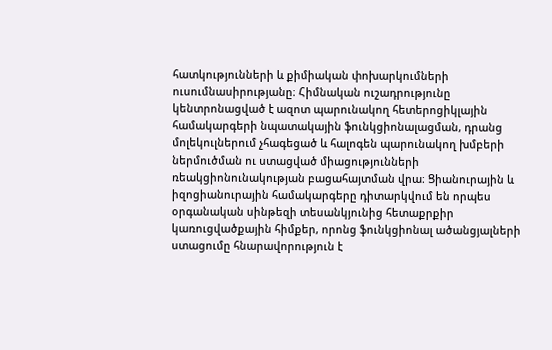հատկությունների և քիմիական փոխարկումների ուսումնասիրությանը։ Հիմնական ուշադրությունը կենտրոնացված է ազոտ պարունակող հետերոցիկլային համակարգերի նպատակային ֆունկցիոնալացման, դրանց մոլեկուլներում չհագեցած և հալոգեն պարունակող խմբերի ներմուծման ու ստացված միացությունների ռեակցիոնունակության բացահայտման վրա։ Ցիանուրային և իզոցիանուրային համակարգերը դիտարկվում են որպես օրգանական սինթեզի տեսանկյունից հետաքրքիր կառուցվածքային հիմքեր, որոնց ֆունկցիոնալ ածանցյալների ստացումը հնարավորություն է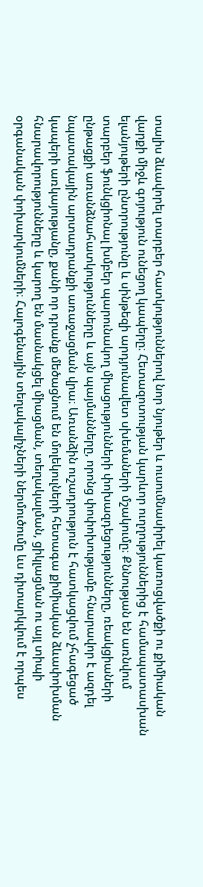տալիս ձևավորել տարբեր հատկություններով նոր նյութեր և ուսումնասիրել կառուցվածքի ու քիմիական վարքի միջև գոյություն ունեցող կապերը։ Հետազոտության կարևոր ուղղություններից է համապատասխան ելանյութերի ընտրությունը և սինթեզի արդյունավետ սխեմաների մշակումը։ Քննության են առնվում տարբեր ֆունկցիոնալ խմբեր պարունակող միացությունների փոխազդեցությունները, ռեակցիաների ընթացքի առանձնահատկությունները և այն պայմանները, որոնց փոփոխությամբ հնարավոր է ազդել նպատակային արտադրանքի առաջացման վրա։ Առանձին ուշադրություն է հատկացվում չհագեցած կապերի առկայությանը, քանի որ դրանք մեծացնում են մոլեկուլների հետագա քիմիական ձևափոխման հնարավորությունները և կարող են մասնակցել միացման, տեղակալման, ցիկլացման ու այլ տիպի օրգանական փոխարկումների։ Հալոգենային տեղակալիչների ներմուծումը ևս դիտարկվում է որպես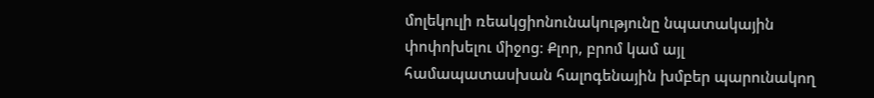մոլեկուլի ռեակցիոնունակությունը նպատակային փոփոխելու միջոց։ Քլոր, բրոմ կամ այլ համապատասխան հալոգենային խմբեր պարունակող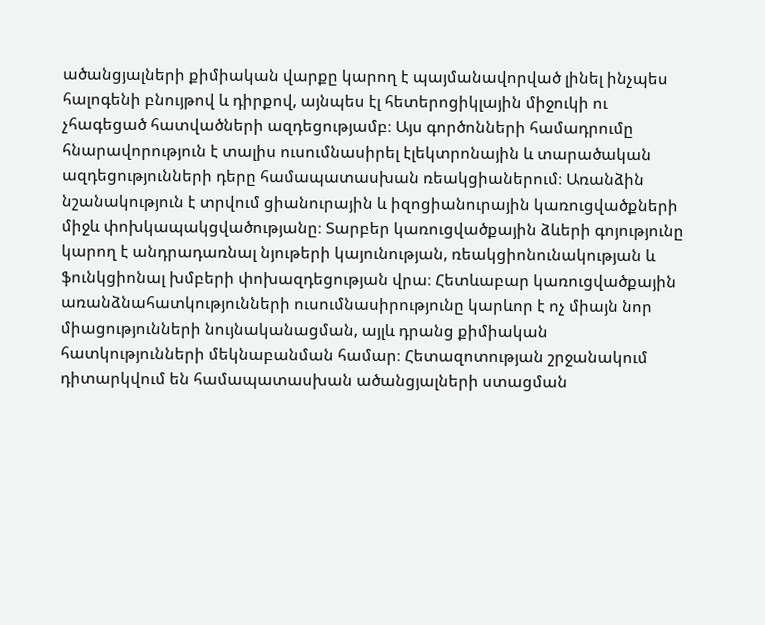ածանցյալների քիմիական վարքը կարող է պայմանավորված լինել ինչպես հալոգենի բնույթով և դիրքով, այնպես էլ հետերոցիկլային միջուկի ու չհագեցած հատվածների ազդեցությամբ։ Այս գործոնների համադրումը հնարավորություն է տալիս ուսումնասիրել էլեկտրոնային և տարածական ազդեցությունների դերը համապատասխան ռեակցիաներում։ Առանձին նշանակություն է տրվում ցիանուրային և իզոցիանուրային կառուցվածքների միջև փոխկապակցվածությանը։ Տարբեր կառուցվածքային ձևերի գոյությունը կարող է անդրադառնալ նյութերի կայունության, ռեակցիոնունակության և ֆունկցիոնալ խմբերի փոխազդեցության վրա։ Հետևաբար կառուցվածքային առանձնահատկությունների ուսումնասիրությունը կարևոր է ոչ միայն նոր միացությունների նույնականացման, այլև դրանց քիմիական հատկությունների մեկնաբանման համար։ Հետազոտության շրջանակում դիտարկվում են համապատասխան ածանցյալների ստացման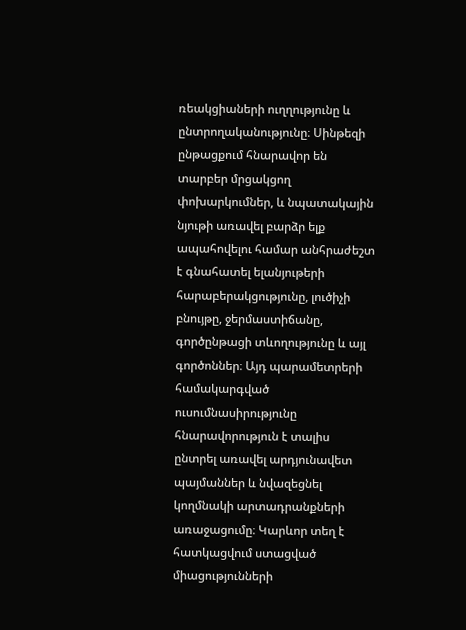ռեակցիաների ուղղությունը և ընտրողականությունը։ Սինթեզի ընթացքում հնարավոր են տարբեր մրցակցող փոխարկումներ, և նպատակային նյութի առավել բարձր ելք ապահովելու համար անհրաժեշտ է գնահատել ելանյութերի հարաբերակցությունը, լուծիչի բնույթը, ջերմաստիճանը, գործընթացի տևողությունը և այլ գործոններ։ Այդ պարամետրերի համակարգված ուսումնասիրությունը հնարավորություն է տալիս ընտրել առավել արդյունավետ պայմաններ և նվազեցնել կողմնակի արտադրանքների առաջացումը։ Կարևոր տեղ է հատկացվում ստացված միացությունների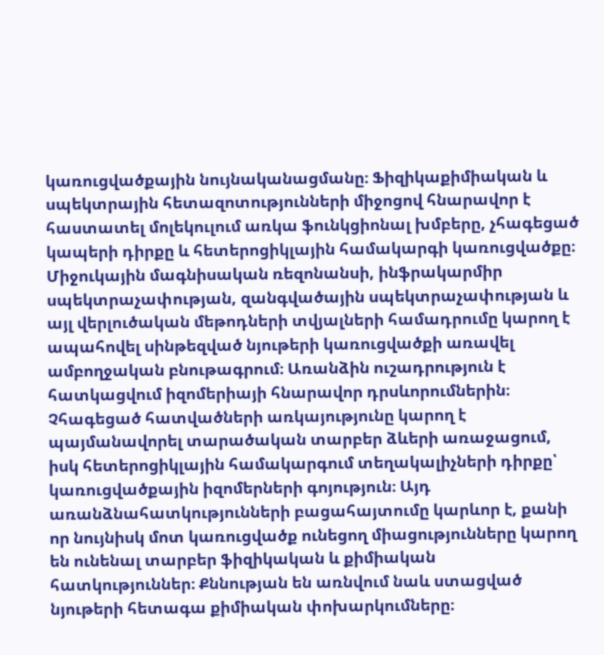կառուցվածքային նույնականացմանը։ Ֆիզիկաքիմիական և սպեկտրային հետազոտությունների միջոցով հնարավոր է հաստատել մոլեկուլում առկա ֆունկցիոնալ խմբերը, չհագեցած կապերի դիրքը և հետերոցիկլային համակարգի կառուցվածքը։ Միջուկային մագնիսական ռեզոնանսի, ինֆրակարմիր սպեկտրաչափության, զանգվածային սպեկտրաչափության և այլ վերլուծական մեթոդների տվյալների համադրումը կարող է ապահովել սինթեզված նյութերի կառուցվածքի առավել ամբողջական բնութագրում։ Առանձին ուշադրություն է հատկացվում իզոմերիայի հնարավոր դրսևորումներին։ Չհագեցած հատվածների առկայությունը կարող է պայմանավորել տարածական տարբեր ձևերի առաջացում, իսկ հետերոցիկլային համակարգում տեղակալիչների դիրքը՝ կառուցվածքային իզոմերների գոյություն։ Այդ առանձնահատկությունների բացահայտումը կարևոր է, քանի որ նույնիսկ մոտ կառուցվածք ունեցող միացությունները կարող են ունենալ տարբեր ֆիզիկական և քիմիական հատկություններ։ Քննության են առնվում նաև ստացված նյութերի հետագա քիմիական փոխարկումները։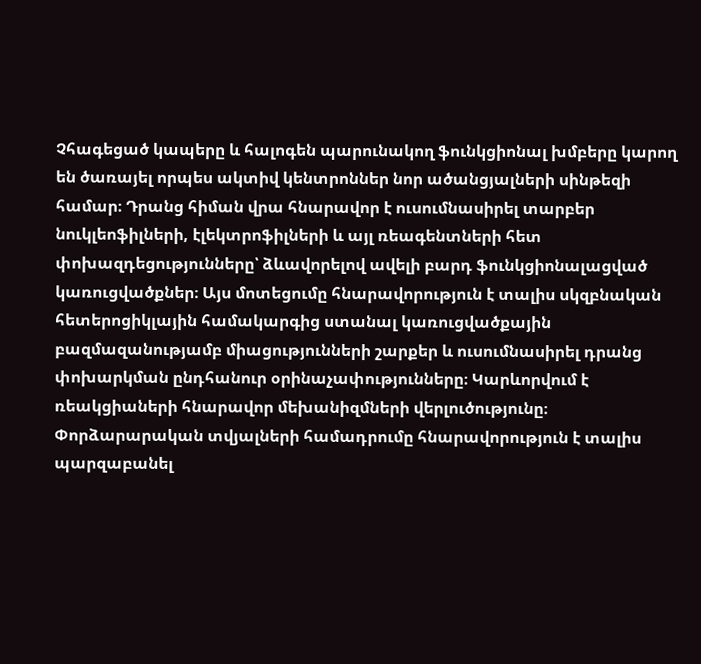Չհագեցած կապերը և հալոգեն պարունակող ֆունկցիոնալ խմբերը կարող են ծառայել որպես ակտիվ կենտրոններ նոր ածանցյալների սինթեզի համար։ Դրանց հիման վրա հնարավոր է ուսումնասիրել տարբեր նուկլեոֆիլների, էլեկտրոֆիլների և այլ ռեագենտների հետ փոխազդեցությունները՝ ձևավորելով ավելի բարդ ֆունկցիոնալացված կառուցվածքներ։ Այս մոտեցումը հնարավորություն է տալիս սկզբնական հետերոցիկլային համակարգից ստանալ կառուցվածքային բազմազանությամբ միացությունների շարքեր և ուսումնասիրել դրանց փոխարկման ընդհանուր օրինաչափությունները։ Կարևորվում է ռեակցիաների հնարավոր մեխանիզմների վերլուծությունը։ Փորձարարական տվյալների համադրումը հնարավորություն է տալիս պարզաբանել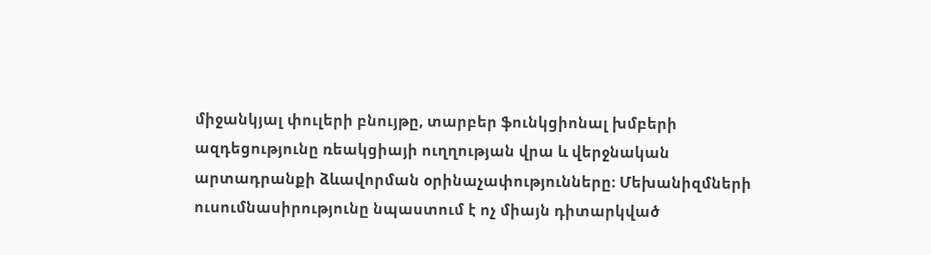միջանկյալ փուլերի բնույթը, տարբեր ֆունկցիոնալ խմբերի ազդեցությունը ռեակցիայի ուղղության վրա և վերջնական արտադրանքի ձևավորման օրինաչափությունները։ Մեխանիզմների ուսումնասիրությունը նպաստում է ոչ միայն դիտարկված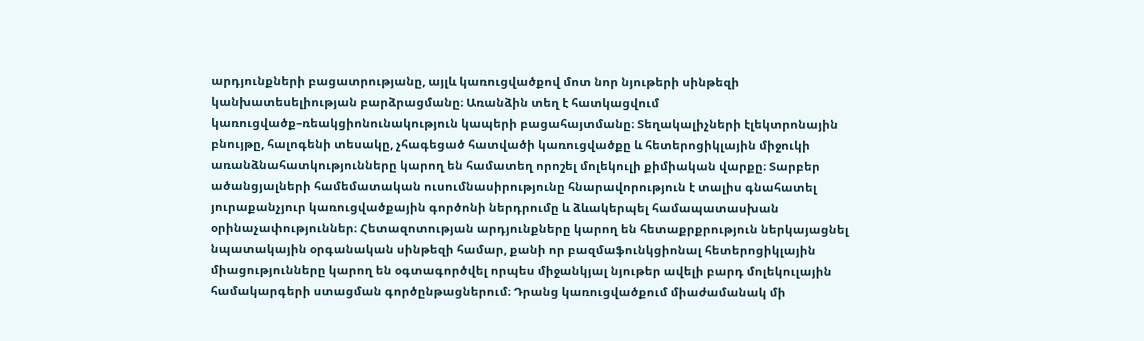արդյունքների բացատրությանը, այլև կառուցվածքով մոտ նոր նյութերի սինթեզի կանխատեսելիության բարձրացմանը։ Առանձին տեղ է հատկացվում կառուցվածք–ռեակցիոնունակություն կապերի բացահայտմանը։ Տեղակալիչների էլեկտրոնային բնույթը, հալոգենի տեսակը, չհագեցած հատվածի կառուցվածքը և հետերոցիկլային միջուկի առանձնահատկությունները կարող են համատեղ որոշել մոլեկուլի քիմիական վարքը։ Տարբեր ածանցյալների համեմատական ուսումնասիրությունը հնարավորություն է տալիս գնահատել յուրաքանչյուր կառուցվածքային գործոնի ներդրումը և ձևակերպել համապատասխան օրինաչափություններ։ Հետազոտության արդյունքները կարող են հետաքրքրություն ներկայացնել նպատակային օրգանական սինթեզի համար, քանի որ բազմաֆունկցիոնալ հետերոցիկլային միացությունները կարող են օգտագործվել որպես միջանկյալ նյութեր ավելի բարդ մոլեկուլային համակարգերի ստացման գործընթացներում։ Դրանց կառուցվածքում միաժամանակ մի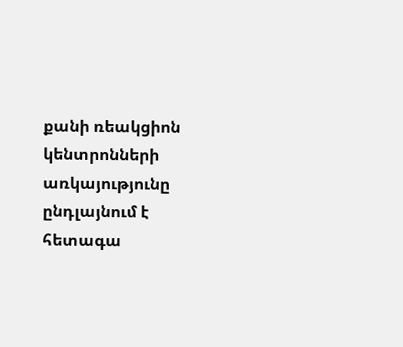քանի ռեակցիոն կենտրոնների առկայությունը ընդլայնում է հետագա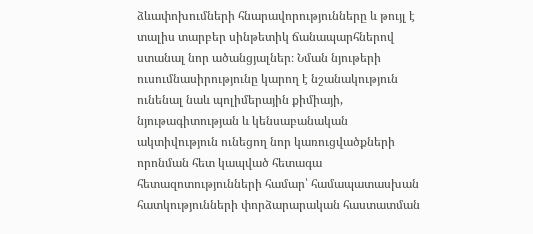ձևափոխումների հնարավորությունները և թույլ է տալիս տարբեր սինթետիկ ճանապարհներով ստանալ նոր ածանցյալներ։ Նման նյութերի ուսումնասիրությունը կարող է նշանակություն ունենալ նաև պոլիմերային քիմիայի, նյութագիտության և կենսաբանական ակտիվություն ունեցող նոր կառուցվածքների որոնման հետ կապված հետագա հետազոտությունների համար՝ համապատասխան հատկությունների փորձարարական հաստատման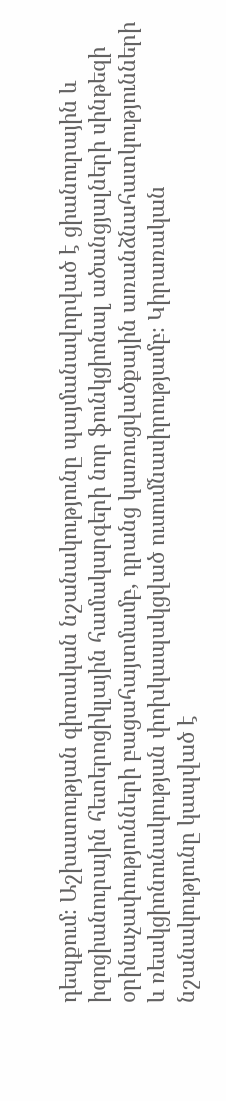դեպքում։ Աշխատության գիտական նշանակությունը պայմանավորված է ցիանուրային և իզոցիանուրային հետերոցիկլային համակարգերի նոր ֆունկցիոնալ ածանցյալների սինթեզի օրինաչափությունների բացահայտմամբ, դրանց կառուցվածքային առանձնահատկությունների և ռեակցիոնունակության փոխկապակցված ուսումնասիրությամբ։ Կիրառական նշանակությունը կապված է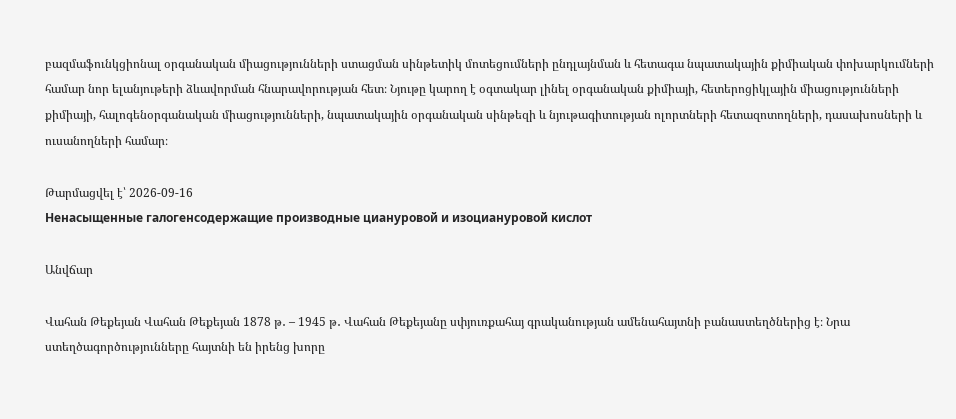բազմաֆունկցիոնալ օրգանական միացությունների ստացման սինթետիկ մոտեցումների ընդլայնման և հետագա նպատակային քիմիական փոխարկումների համար նոր ելանյութերի ձևավորման հնարավորության հետ։ Նյութը կարող է օգտակար լինել օրգանական քիմիայի, հետերոցիկլային միացությունների քիմիայի, հալոգենօրգանական միացությունների, նպատակային օրգանական սինթեզի և նյութագիտության ոլորտների հետազոտողների, դասախոսների և ուսանողների համար։

Թարմացվել է՝ 2026-09-16
Ненасыщенные галогенсодержащие производные циануровой и изоциануровой кислот

Անվճար

Վահան Թեքեյան Վահան Թեքեյան 1878 թ․ – 1945 թ․ Վահան Թեքեյանը սփյուռքահայ գրականության ամենահայտնի բանաստեղծներից է։ Նրա ստեղծագործությունները հայտնի են իրենց խորը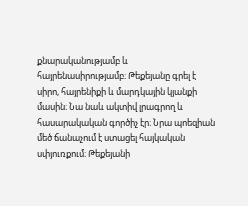քնարականությամբ և հայրենասիրությամբ։ Թեքեյանը գրել է սիրո, հայրենիքի և մարդկային կյանքի մասին։ Նա նաև ակտիվ լրագրող և հասարակական գործիչ էր։ Նրա պոեզիան մեծ ճանաչում է ստացել հայկական սփյուռքում։ Թեքեյանի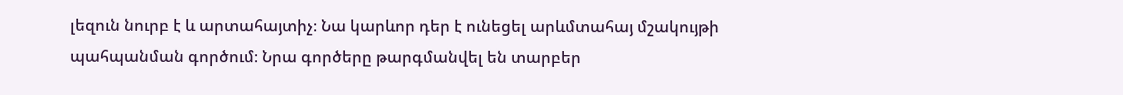լեզուն նուրբ է և արտահայտիչ։ Նա կարևոր դեր է ունեցել արևմտահայ մշակույթի պահպանման գործում։ Նրա գործերը թարգմանվել են տարբեր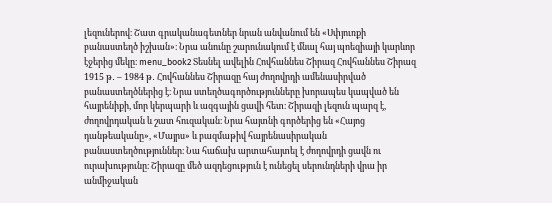լեզուներով։ Շատ գրականագետներ նրան անվանում են «Սփյուռքի բանաստեղծ իշխան»։ Նրա անունը շարունակում է մնալ հայ պոեզիայի կարևոր էջերից մեկը։ menu_book2 Տեսնել ավելին Հովհաննես Շիրազ Հովհաննես Շիրազ 1915 թ․ – 1984 թ․ Հովհաննես Շիրազը հայ ժողովրդի ամենասիրված բանաստեղծներից է։ Նրա ստեղծագործությունները խորապես կապված են հայրենիքի, մոր կերպարի և ազգային ցավի հետ։ Շիրազի լեզուն պարզ է, ժողովրդական և շատ հուզական։ Նրա հայտնի գործերից են «Հայոց դանթեականը», «Մայրս» և բազմաթիվ հայրենասիրական բանաստեղծություններ։ Նա հաճախ արտահայտել է ժողովրդի ցավն ու ուրախությունը։ Շիրազը մեծ ազդեցություն է ունեցել սերունդների վրա իր անմիջական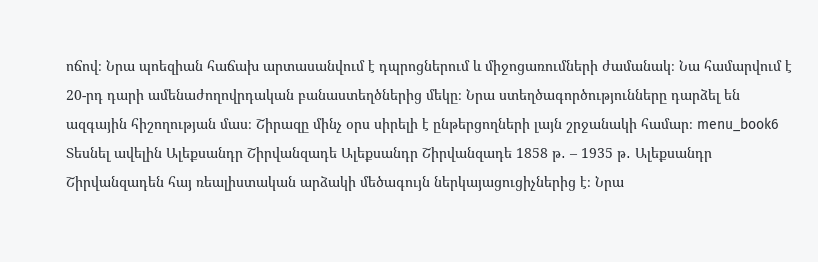ոճով։ Նրա պոեզիան հաճախ արտասանվում է դպրոցներում և միջոցառումների ժամանակ։ Նա համարվում է 20-րդ դարի ամենաժողովրդական բանաստեղծներից մեկը։ Նրա ստեղծագործությունները դարձել են ազգային հիշողության մաս։ Շիրազը մինչ օրս սիրելի է ընթերցողների լայն շրջանակի համար։ menu_book6 Տեսնել ավելին Ալեքսանդր Շիրվանզադե Ալեքսանդր Շիրվանզադե 1858 թ․ – 1935 թ․ Ալեքսանդր Շիրվանզադեն հայ ռեալիստական արձակի մեծագույն ներկայացուցիչներից է։ Նրա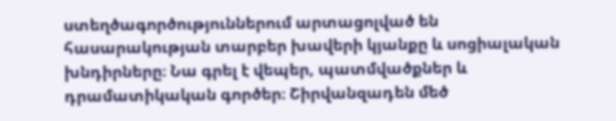ստեղծագործություններում արտացոլված են հասարակության տարբեր խավերի կյանքը և սոցիալական խնդիրները։ Նա գրել է վեպեր, պատմվածքներ և դրամատիկական գործեր։ Շիրվանզադեն մեծ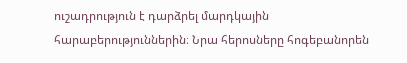ուշադրություն է դարձրել մարդկային հարաբերություններին։ Նրա հերոսները հոգեբանորեն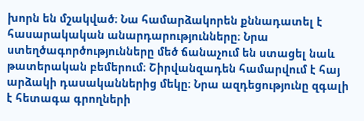խորն են մշակված։ Նա համարձակորեն քննադատել է հասարակական անարդարությունները։ Նրա ստեղծագործությունները մեծ ճանաչում են ստացել նաև թատերական բեմերում։ Շիրվանզադեն համարվում է հայ արձակի դասականներից մեկը։ Նրա ազդեցությունը զգալի է հետագա գրողների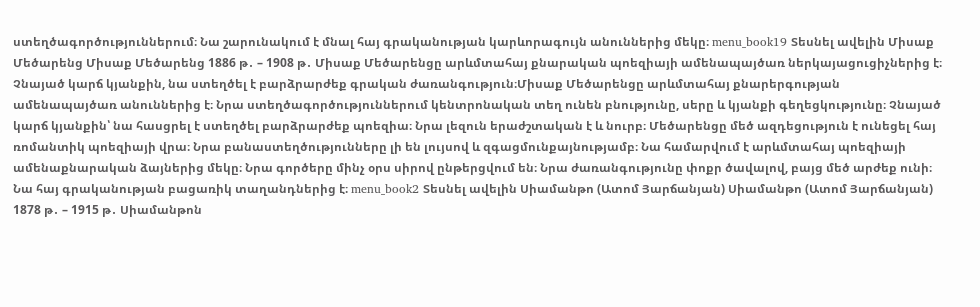ստեղծագործություններում։ Նա շարունակում է մնալ հայ գրականության կարևորագույն անուններից մեկը։ menu_book19 Տեսնել ավելին Միսաք Մեծարենց Միսաք Մեծարենց 1886 թ․ – 1908 թ․ Միսաք Մեծարենցը արևմտահայ քնարական պոեզիայի ամենապայծառ ներկայացուցիչներից է։ Չնայած կարճ կյանքին, նա ստեղծել է բարձրարժեք գրական ժառանգություն։Միսաք Մեծարենցը արևմտահայ քնարերգության ամենապայծառ անուններից է։ Նրա ստեղծագործություններում կենտրոնական տեղ ունեն բնությունը, սերը և կյանքի գեղեցկությունը։ Չնայած կարճ կյանքին՝ նա հասցրել է ստեղծել բարձրարժեք պոեզիա։ Նրա լեզուն երաժշտական է և նուրբ։ Մեծարենցը մեծ ազդեցություն է ունեցել հայ ռոմանտիկ պոեզիայի վրա։ Նրա բանաստեղծությունները լի են լույսով և զգացմունքայնությամբ։ Նա համարվում է արևմտահայ պոեզիայի ամենաքնարական ձայներից մեկը։ Նրա գործերը մինչ օրս սիրով ընթերցվում են։ Նրա ժառանգությունը փոքր ծավալով, բայց մեծ արժեք ունի։ Նա հայ գրականության բացառիկ տաղանդներից է։ menu_book2 Տեսնել ավելին Սիամանթո (Ատոմ Յարճանյան) Սիամանթո (Ատոմ Յարճանյան) 1878 թ․ – 1915 թ․ Սիամանթոն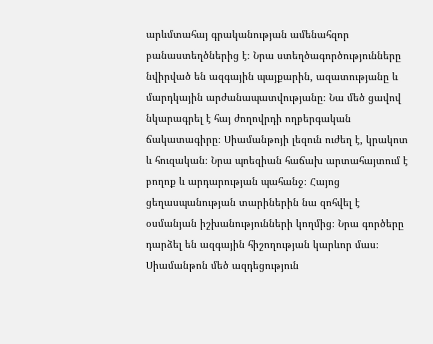արևմտահայ գրականության ամենահզոր բանաստեղծներից է։ Նրա ստեղծագործությունները նվիրված են ազգային պայքարին, ազատությանը և մարդկային արժանապատվությանը։ Նա մեծ ցավով նկարագրել է հայ ժողովրդի ողբերգական ճակատագիրը։ Սիամանթոյի լեզուն ուժեղ է, կրակոտ և հուզական։ Նրա պոեզիան հաճախ արտահայտում է բողոք և արդարության պահանջ։ Հայոց ցեղասպանության տարիներին նա զոհվել է օսմանյան իշխանությունների կողմից։ Նրա գործերը դարձել են ազգային հիշողության կարևոր մաս։ Սիամանթոն մեծ ազդեցություն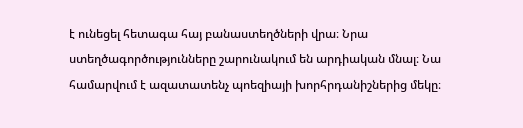է ունեցել հետագա հայ բանաստեղծների վրա։ Նրա ստեղծագործությունները շարունակում են արդիական մնալ։ Նա համարվում է ազատատենչ պոեզիայի խորհրդանիշներից մեկը։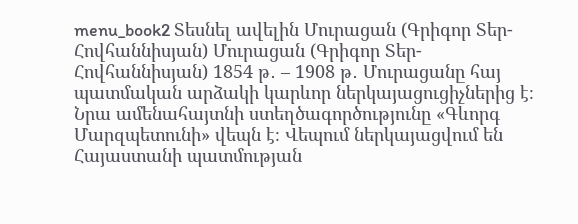menu_book2 Տեսնել ավելին Մուրացան (Գրիգոր Տեր-Հովհաննիսյան) Մուրացան (Գրիգոր Տեր-Հովհաննիսյան) 1854 թ․ – 1908 թ․ Մուրացանը հայ պատմական արձակի կարևոր ներկայացուցիչներից է։ Նրա ամենահայտնի ստեղծագործությունը «Գևորգ Մարզպետունի» վեպն է։ Վեպում ներկայացվում են Հայաստանի պատմության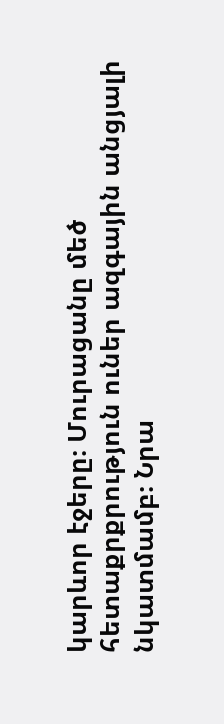կարևոր էջերը։ Մուրացանը մեծ հետաքրքրություն ուներ ազգային անցյալի նկատմամբ։ Նրա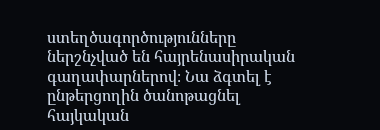ստեղծագործությունները ներշնչված են հայրենասիրական գաղափարներով։ Նա ձգտել է ընթերցողին ծանոթացնել հայկական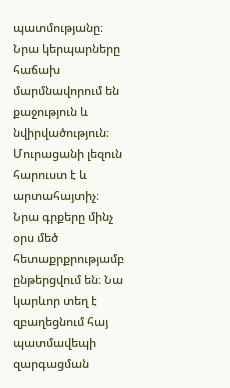պատմությանը։ Նրա կերպարները հաճախ մարմնավորում են քաջություն և նվիրվածություն։ Մուրացանի լեզուն հարուստ է և արտահայտիչ։ Նրա գրքերը մինչ օրս մեծ հետաքրքրությամբ ընթերցվում են։ Նա կարևոր տեղ է զբաղեցնում հայ պատմավեպի զարգացման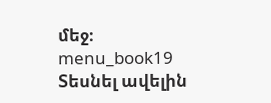մեջ։ menu_book19 Տեսնել ավելին